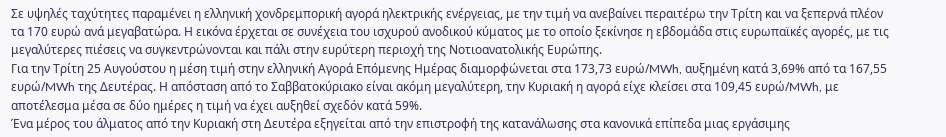Σε υψηλές ταχύτητες παραμένει η ελληνική χονδρεμπορική αγορά ηλεκτρικής ενέργειας, με την τιμή να ανεβαίνει περαιτέρω την Τρίτη και να ξεπερνά πλέον τα 170 ευρώ ανά μεγαβατώρα. Η εικόνα έρχεται σε συνέχεια του ισχυρού ανοδικού κύματος με το οποίο ξεκίνησε η εβδομάδα στις ευρωπαϊκές αγορές, με τις μεγαλύτερες πιέσεις να συγκεντρώνονται και πάλι στην ευρύτερη περιοχή της Νοτιοανατολικής Ευρώπης.
Για την Τρίτη 25 Αυγούστου η μέση τιμή στην ελληνική Αγορά Επόμενης Ημέρας διαμορφώνεται στα 173,73 ευρώ/MWh, αυξημένη κατά 3,69% από τα 167,55 ευρώ/MWh της Δευτέρας. Η απόσταση από το Σαββατοκύριακο είναι ακόμη μεγαλύτερη, την Κυριακή η αγορά είχε κλείσει στα 109,45 ευρώ/MWh, με αποτέλεσμα μέσα σε δύο ημέρες η τιμή να έχει αυξηθεί σχεδόν κατά 59%.
Ένα μέρος του άλματος από την Κυριακή στη Δευτέρα εξηγείται από την επιστροφή της κατανάλωσης στα κανονικά επίπεδα μιας εργάσιμης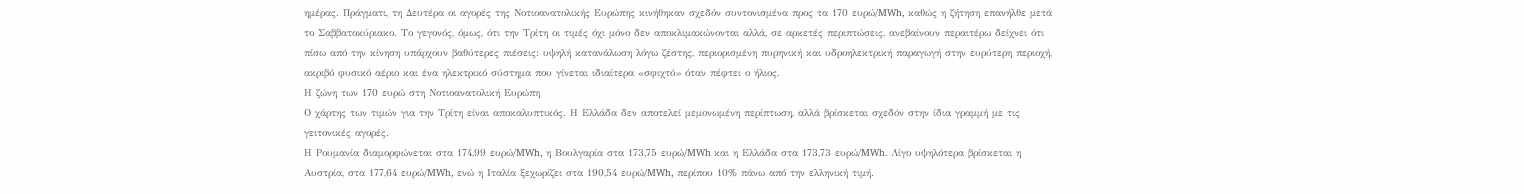ημέρας. Πράγματι, τη Δευτέρα οι αγορές της Νοτιοανατολικής Ευρώπης κινήθηκαν σχεδόν συντονισμένα προς τα 170 ευρώ/MWh, καθώς η ζήτηση επανήλθε μετά το Σαββατοκύριακο. Το γεγονός, όμως, ότι την Τρίτη οι τιμές όχι μόνο δεν αποκλιμακώνονται αλλά, σε αρκετές περιπτώσεις, ανεβαίνουν περαιτέρω δείχνει ότι πίσω από την κίνηση υπάρχουν βαθύτερες πιέσεις: υψηλή κατανάλωση λόγω ζέστης, περιορισμένη πυρηνική και υδροηλεκτρική παραγωγή στην ευρύτερη περιοχή, ακριβό φυσικό αέριο και ένα ηλεκτρικό σύστημα που γίνεται ιδιαίτερα «σφιχτό» όταν πέφτει ο ήλιος.
Η ζώνη των 170 ευρώ στη Νοτιοανατολική Ευρώπη
Ο χάρτης των τιμών για την Τρίτη είναι αποκαλυπτικός. Η Ελλάδα δεν αποτελεί μεμονωμένη περίπτωση, αλλά βρίσκεται σχεδόν στην ίδια γραμμή με τις γειτονικές αγορές.
Η Ρουμανία διαμορφώνεται στα 174,99 ευρώ/MWh, η Βουλγαρία στα 173,75 ευρώ/MWh και η Ελλάδα στα 173,73 ευρώ/MWh. Λίγο υψηλότερα βρίσκεται η Αυστρία, στα 177,64 ευρώ/MWh, ενώ η Ιταλία ξεχωρίζει στα 190,54 ευρώ/MWh, περίπου 10% πάνω από την ελληνική τιμή.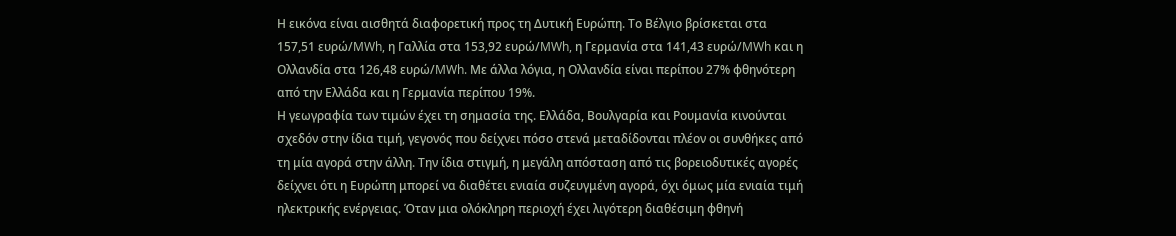Η εικόνα είναι αισθητά διαφορετική προς τη Δυτική Ευρώπη. Το Βέλγιο βρίσκεται στα 157,51 ευρώ/MWh, η Γαλλία στα 153,92 ευρώ/MWh, η Γερμανία στα 141,43 ευρώ/MWh και η Ολλανδία στα 126,48 ευρώ/MWh. Με άλλα λόγια, η Ολλανδία είναι περίπου 27% φθηνότερη από την Ελλάδα και η Γερμανία περίπου 19%.
Η γεωγραφία των τιμών έχει τη σημασία της. Ελλάδα, Βουλγαρία και Ρουμανία κινούνται σχεδόν στην ίδια τιμή, γεγονός που δείχνει πόσο στενά μεταδίδονται πλέον οι συνθήκες από τη μία αγορά στην άλλη. Την ίδια στιγμή, η μεγάλη απόσταση από τις βορειοδυτικές αγορές δείχνει ότι η Ευρώπη μπορεί να διαθέτει ενιαία συζευγμένη αγορά, όχι όμως μία ενιαία τιμή ηλεκτρικής ενέργειας. Όταν μια ολόκληρη περιοχή έχει λιγότερη διαθέσιμη φθηνή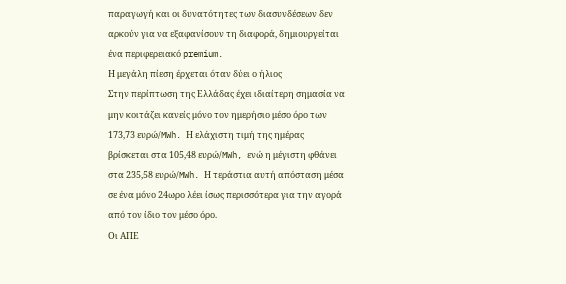παραγωγή και οι δυνατότητες των διασυνδέσεων δεν αρκούν για να εξαφανίσουν τη διαφορά, δημιουργείται ένα περιφερειακό premium.
Η μεγάλη πίεση έρχεται όταν δύει ο ήλιος
Στην περίπτωση της Ελλάδας έχει ιδιαίτερη σημασία να μην κοιτάζει κανείς μόνο τον ημερήσιο μέσο όρο των 173,73 ευρώ/MWh. Η ελάχιστη τιμή της ημέρας βρίσκεται στα 105,48 ευρώ/MWh, ενώ η μέγιστη φθάνει στα 235,58 ευρώ/MWh. Η τεράστια αυτή απόσταση μέσα σε ένα μόνο 24ωρο λέει ίσως περισσότερα για την αγορά από τον ίδιο τον μέσο όρο.
Οι ΑΠΕ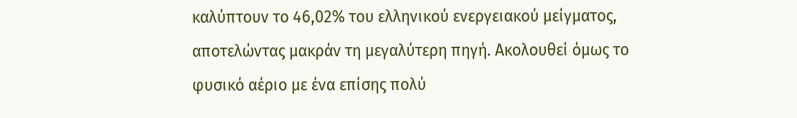καλύπτουν το 46,02% του ελληνικού ενεργειακού μείγματος, αποτελώντας μακράν τη μεγαλύτερη πηγή. Ακολουθεί όμως το φυσικό αέριο με ένα επίσης πολύ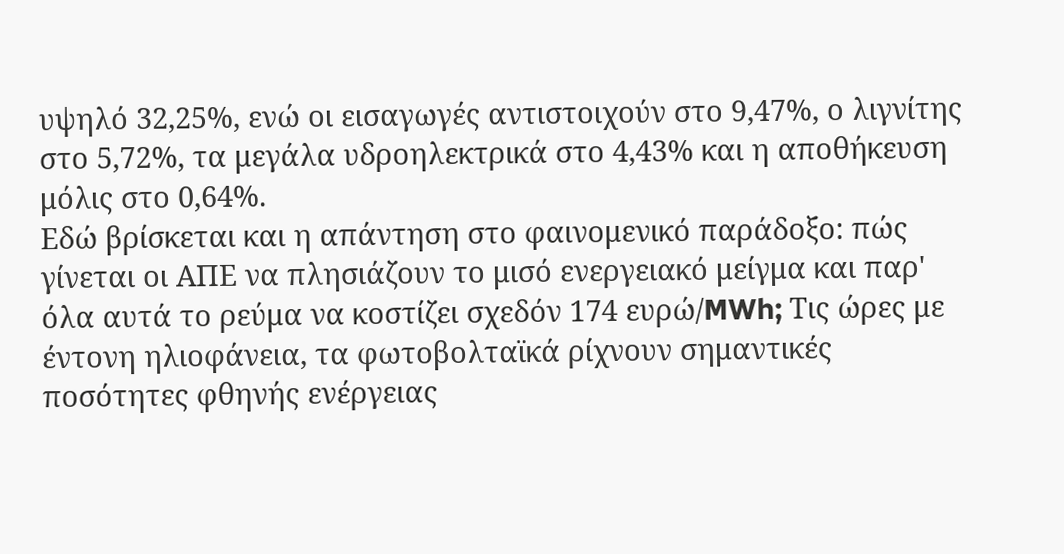υψηλό 32,25%, ενώ οι εισαγωγές αντιστοιχούν στο 9,47%, ο λιγνίτης στο 5,72%, τα μεγάλα υδροηλεκτρικά στο 4,43% και η αποθήκευση μόλις στο 0,64%.
Εδώ βρίσκεται και η απάντηση στο φαινομενικό παράδοξο: πώς γίνεται οι ΑΠΕ να πλησιάζουν το μισό ενεργειακό μείγμα και παρ' όλα αυτά το ρεύμα να κοστίζει σχεδόν 174 ευρώ/MWh; Τις ώρες με έντονη ηλιοφάνεια, τα φωτοβολταϊκά ρίχνουν σημαντικές ποσότητες φθηνής ενέργειας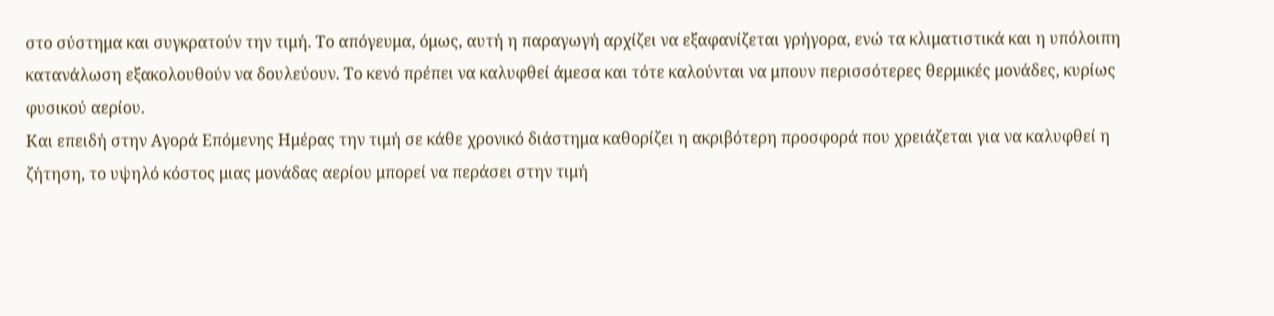στο σύστημα και συγκρατούν την τιμή. Το απόγευμα, όμως, αυτή η παραγωγή αρχίζει να εξαφανίζεται γρήγορα, ενώ τα κλιματιστικά και η υπόλοιπη κατανάλωση εξακολουθούν να δουλεύουν. Το κενό πρέπει να καλυφθεί άμεσα και τότε καλούνται να μπουν περισσότερες θερμικές μονάδες, κυρίως φυσικού αερίου.
Και επειδή στην Αγορά Επόμενης Ημέρας την τιμή σε κάθε χρονικό διάστημα καθορίζει η ακριβότερη προσφορά που χρειάζεται για να καλυφθεί η ζήτηση, το υψηλό κόστος μιας μονάδας αερίου μπορεί να περάσει στην τιμή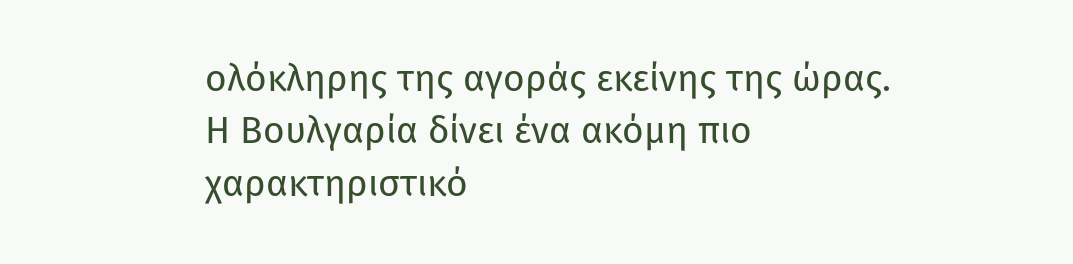ολόκληρης της αγοράς εκείνης της ώρας.
Η Βουλγαρία δίνει ένα ακόμη πιο χαρακτηριστικό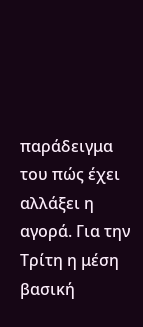παράδειγμα του πώς έχει αλλάξει η αγορά. Για την Τρίτη η μέση βασική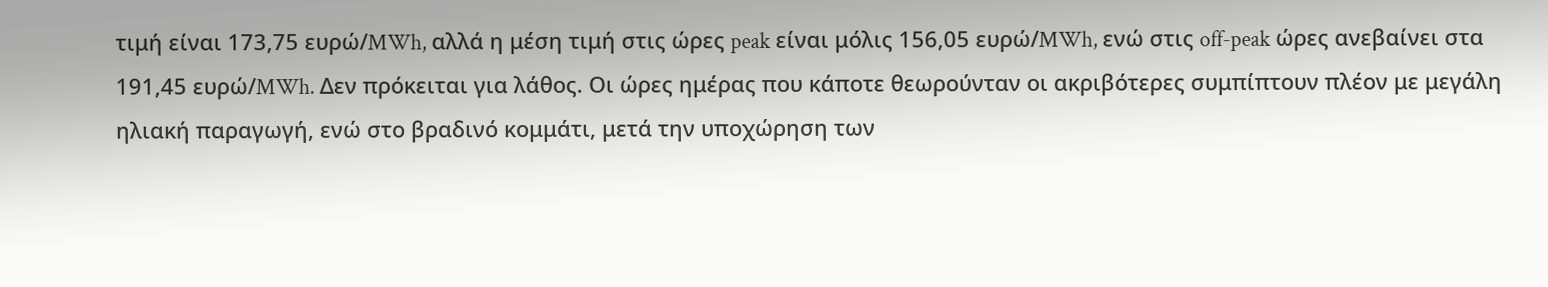τιμή είναι 173,75 ευρώ/MWh, αλλά η μέση τιμή στις ώρες peak είναι μόλις 156,05 ευρώ/MWh, ενώ στις off-peak ώρες ανεβαίνει στα 191,45 ευρώ/MWh. Δεν πρόκειται για λάθος. Οι ώρες ημέρας που κάποτε θεωρούνταν οι ακριβότερες συμπίπτουν πλέον με μεγάλη ηλιακή παραγωγή, ενώ στο βραδινό κομμάτι, μετά την υποχώρηση των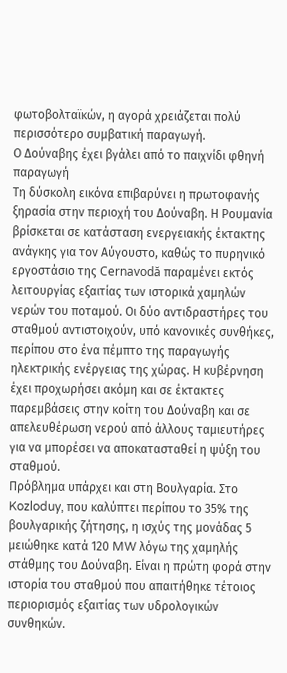φωτοβολταϊκών, η αγορά χρειάζεται πολύ περισσότερο συμβατική παραγωγή.
Ο Δούναβης έχει βγάλει από το παιχνίδι φθηνή παραγωγή
Τη δύσκολη εικόνα επιβαρύνει η πρωτοφανής ξηρασία στην περιοχή του Δούναβη. Η Ρουμανία βρίσκεται σε κατάσταση ενεργειακής έκτακτης ανάγκης για τον Αύγουστο, καθώς το πυρηνικό εργοστάσιο της Cernavodă παραμένει εκτός λειτουργίας εξαιτίας των ιστορικά χαμηλών νερών του ποταμού. Οι δύο αντιδραστήρες του σταθμού αντιστοιχούν, υπό κανονικές συνθήκες, περίπου στο ένα πέμπτο της παραγωγής ηλεκτρικής ενέργειας της χώρας. Η κυβέρνηση έχει προχωρήσει ακόμη και σε έκτακτες παρεμβάσεις στην κοίτη του Δούναβη και σε απελευθέρωση νερού από άλλους ταμιευτήρες για να μπορέσει να αποκατασταθεί η ψύξη του σταθμού.
Πρόβλημα υπάρχει και στη Βουλγαρία. Στο Kozloduy, που καλύπτει περίπου το 35% της βουλγαρικής ζήτησης, η ισχύς της μονάδας 5 μειώθηκε κατά 120 MW λόγω της χαμηλής στάθμης του Δούναβη. Είναι η πρώτη φορά στην ιστορία του σταθμού που απαιτήθηκε τέτοιος περιορισμός εξαιτίας των υδρολογικών συνθηκών.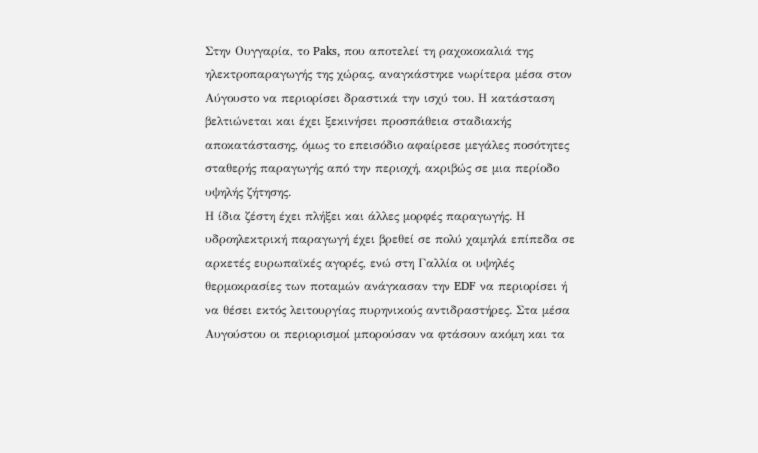Στην Ουγγαρία, το Paks, που αποτελεί τη ραχοκοκαλιά της ηλεκτροπαραγωγής της χώρας, αναγκάστηκε νωρίτερα μέσα στον Αύγουστο να περιορίσει δραστικά την ισχύ του. Η κατάσταση βελτιώνεται και έχει ξεκινήσει προσπάθεια σταδιακής αποκατάστασης, όμως το επεισόδιο αφαίρεσε μεγάλες ποσότητες σταθερής παραγωγής από την περιοχή, ακριβώς σε μια περίοδο υψηλής ζήτησης.
Η ίδια ζέστη έχει πλήξει και άλλες μορφές παραγωγής. Η υδροηλεκτρική παραγωγή έχει βρεθεί σε πολύ χαμηλά επίπεδα σε αρκετές ευρωπαϊκές αγορές, ενώ στη Γαλλία οι υψηλές θερμοκρασίες των ποταμών ανάγκασαν την EDF να περιορίσει ή να θέσει εκτός λειτουργίας πυρηνικούς αντιδραστήρες. Στα μέσα Αυγούστου οι περιορισμοί μπορούσαν να φτάσουν ακόμη και τα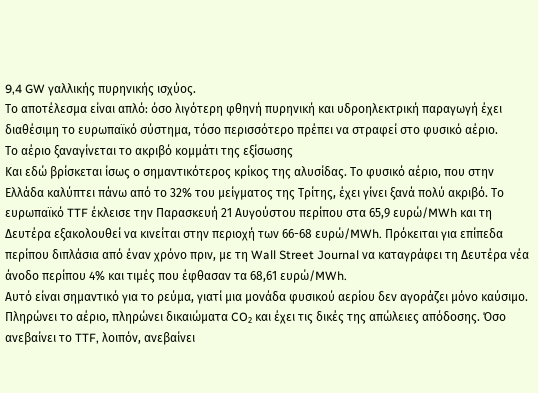9,4 GW γαλλικής πυρηνικής ισχύος.
Το αποτέλεσμα είναι απλό: όσο λιγότερη φθηνή πυρηνική και υδροηλεκτρική παραγωγή έχει διαθέσιμη το ευρωπαϊκό σύστημα, τόσο περισσότερο πρέπει να στραφεί στο φυσικό αέριο.
Το αέριο ξαναγίνεται το ακριβό κομμάτι της εξίσωσης
Και εδώ βρίσκεται ίσως ο σημαντικότερος κρίκος της αλυσίδας. Το φυσικό αέριο, που στην Ελλάδα καλύπτει πάνω από το 32% του μείγματος της Τρίτης, έχει γίνει ξανά πολύ ακριβό. Το ευρωπαϊκό TTF έκλεισε την Παρασκευή 21 Αυγούστου περίπου στα 65,9 ευρώ/MWh και τη Δευτέρα εξακολουθεί να κινείται στην περιοχή των 66-68 ευρώ/MWh. Πρόκειται για επίπεδα περίπου διπλάσια από έναν χρόνο πριν, με τη Wall Street Journal να καταγράφει τη Δευτέρα νέα άνοδο περίπου 4% και τιμές που έφθασαν τα 68,61 ευρώ/MWh.
Αυτό είναι σημαντικό για το ρεύμα, γιατί μια μονάδα φυσικού αερίου δεν αγοράζει μόνο καύσιμο. Πληρώνει το αέριο, πληρώνει δικαιώματα CO₂ και έχει τις δικές της απώλειες απόδοσης. Όσο ανεβαίνει το TTF, λοιπόν, ανεβαίνει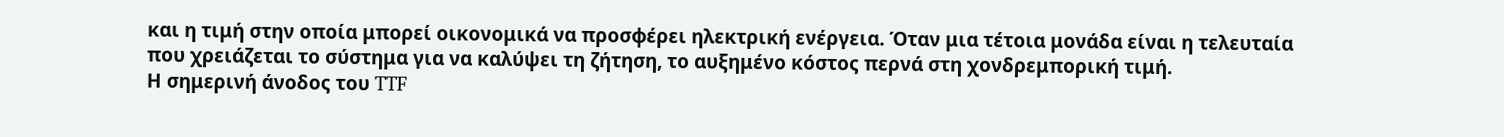και η τιμή στην οποία μπορεί οικονομικά να προσφέρει ηλεκτρική ενέργεια. Όταν μια τέτοια μονάδα είναι η τελευταία που χρειάζεται το σύστημα για να καλύψει τη ζήτηση, το αυξημένο κόστος περνά στη χονδρεμπορική τιμή.
Η σημερινή άνοδος του TTF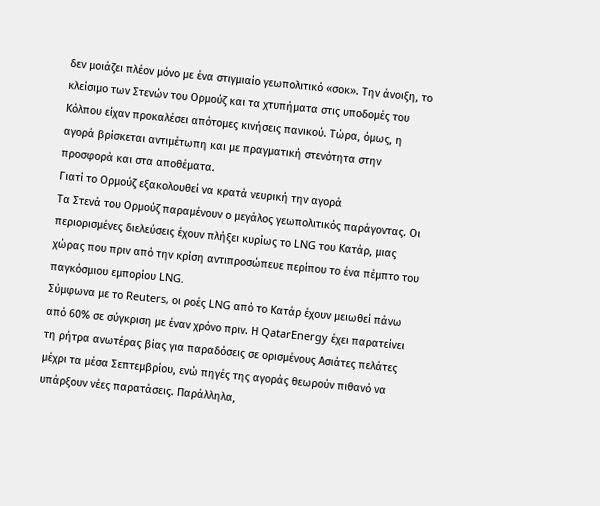δεν μοιάζει πλέον μόνο με ένα στιγμιαίο γεωπολιτικό «σοκ». Την άνοιξη, το κλείσιμο των Στενών του Ορμούζ και τα χτυπήματα στις υποδομές του Κόλπου είχαν προκαλέσει απότομες κινήσεις πανικού. Τώρα, όμως, η αγορά βρίσκεται αντιμέτωπη και με πραγματική στενότητα στην προσφορά και στα αποθέματα.
Γιατί το Ορμούζ εξακολουθεί να κρατά νευρική την αγορά
Τα Στενά του Ορμούζ παραμένουν ο μεγάλος γεωπολιτικός παράγοντας. Οι περιορισμένες διελεύσεις έχουν πλήξει κυρίως το LNG του Κατάρ, μιας χώρας που πριν από την κρίση αντιπροσώπευε περίπου το ένα πέμπτο του παγκόσμιου εμπορίου LNG.
Σύμφωνα με το Reuters, οι ροές LNG από το Κατάρ έχουν μειωθεί πάνω από 60% σε σύγκριση με έναν χρόνο πριν. Η QatarEnergy έχει παρατείνει τη ρήτρα ανωτέρας βίας για παραδόσεις σε ορισμένους Ασιάτες πελάτες μέχρι τα μέσα Σεπτεμβρίου, ενώ πηγές της αγοράς θεωρούν πιθανό να υπάρξουν νέες παρατάσεις. Παράλληλα,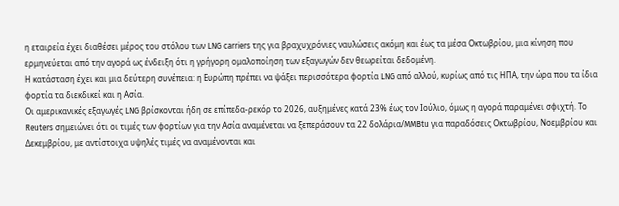η εταιρεία έχει διαθέσει μέρος του στόλου των LNG carriers της για βραχυχρόνιες ναυλώσεις ακόμη και έως τα μέσα Οκτωβρίου, μια κίνηση που ερμηνεύεται από την αγορά ως ένδειξη ότι η γρήγορη ομαλοποίηση των εξαγωγών δεν θεωρείται δεδομένη.
Η κατάσταση έχει και μια δεύτερη συνέπεια: η Ευρώπη πρέπει να ψάξει περισσότερα φορτία LNG από αλλού, κυρίως από τις ΗΠΑ, την ώρα που τα ίδια φορτία τα διεκδικεί και η Ασία.
Οι αμερικανικές εξαγωγές LNG βρίσκονται ήδη σε επίπεδα-ρεκόρ το 2026, αυξημένες κατά 23% έως τον Ιούλιο, όμως η αγορά παραμένει σφιχτή. Το Reuters σημειώνει ότι οι τιμές των φορτίων για την Ασία αναμένεται να ξεπεράσουν τα 22 δολάρια/MMBtu για παραδόσεις Οκτωβρίου, Νοεμβρίου και Δεκεμβρίου, με αντίστοιχα υψηλές τιμές να αναμένονται και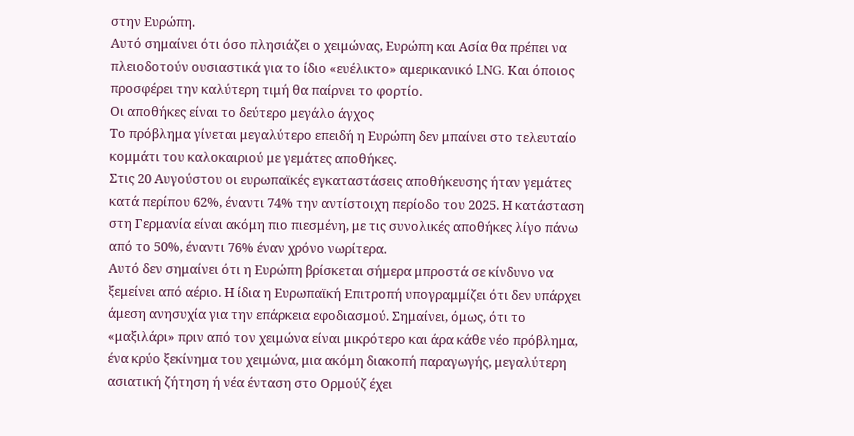στην Ευρώπη.
Αυτό σημαίνει ότι όσο πλησιάζει ο χειμώνας, Ευρώπη και Ασία θα πρέπει να πλειοδοτούν ουσιαστικά για το ίδιο «ευέλικτο» αμερικανικό LNG. Και όποιος προσφέρει την καλύτερη τιμή θα παίρνει το φορτίο.
Οι αποθήκες είναι το δεύτερο μεγάλο άγχος
Το πρόβλημα γίνεται μεγαλύτερο επειδή η Ευρώπη δεν μπαίνει στο τελευταίο κομμάτι του καλοκαιριού με γεμάτες αποθήκες.
Στις 20 Αυγούστου οι ευρωπαϊκές εγκαταστάσεις αποθήκευσης ήταν γεμάτες κατά περίπου 62%, έναντι 74% την αντίστοιχη περίοδο του 2025. Η κατάσταση στη Γερμανία είναι ακόμη πιο πιεσμένη, με τις συνολικές αποθήκες λίγο πάνω από το 50%, έναντι 76% έναν χρόνο νωρίτερα.
Αυτό δεν σημαίνει ότι η Ευρώπη βρίσκεται σήμερα μπροστά σε κίνδυνο να ξεμείνει από αέριο. Η ίδια η Ευρωπαϊκή Επιτροπή υπογραμμίζει ότι δεν υπάρχει άμεση ανησυχία για την επάρκεια εφοδιασμού. Σημαίνει, όμως, ότι το «μαξιλάρι» πριν από τον χειμώνα είναι μικρότερο και άρα κάθε νέο πρόβλημα, ένα κρύο ξεκίνημα του χειμώνα, μια ακόμη διακοπή παραγωγής, μεγαλύτερη ασιατική ζήτηση ή νέα ένταση στο Ορμούζ έχει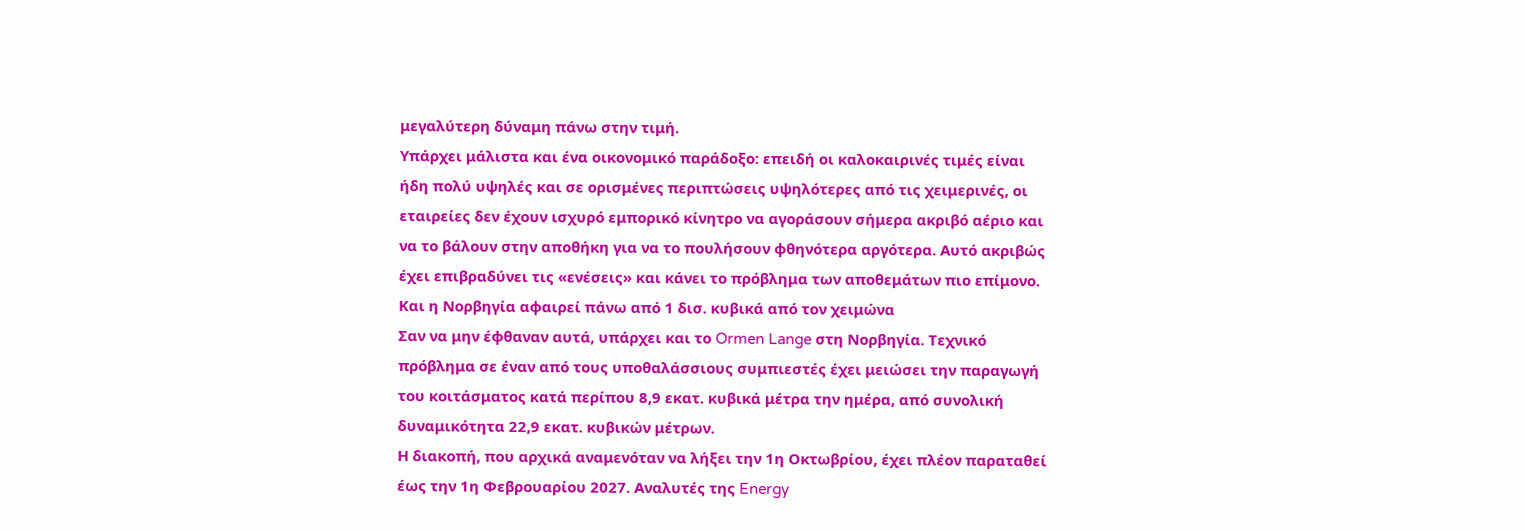μεγαλύτερη δύναμη πάνω στην τιμή.
Υπάρχει μάλιστα και ένα οικονομικό παράδοξο: επειδή οι καλοκαιρινές τιμές είναι ήδη πολύ υψηλές και σε ορισμένες περιπτώσεις υψηλότερες από τις χειμερινές, οι εταιρείες δεν έχουν ισχυρό εμπορικό κίνητρο να αγοράσουν σήμερα ακριβό αέριο και να το βάλουν στην αποθήκη για να το πουλήσουν φθηνότερα αργότερα. Αυτό ακριβώς έχει επιβραδύνει τις «ενέσεις» και κάνει το πρόβλημα των αποθεμάτων πιο επίμονο.
Και η Νορβηγία αφαιρεί πάνω από 1 δισ. κυβικά από τον χειμώνα
Σαν να μην έφθαναν αυτά, υπάρχει και το Ormen Lange στη Νορβηγία. Τεχνικό πρόβλημα σε έναν από τους υποθαλάσσιους συμπιεστές έχει μειώσει την παραγωγή του κοιτάσματος κατά περίπου 8,9 εκατ. κυβικά μέτρα την ημέρα, από συνολική δυναμικότητα 22,9 εκατ. κυβικών μέτρων.
Η διακοπή, που αρχικά αναμενόταν να λήξει την 1η Οκτωβρίου, έχει πλέον παραταθεί έως την 1η Φεβρουαρίου 2027. Αναλυτές της Energy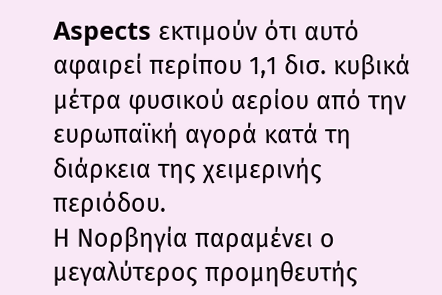Aspects εκτιμούν ότι αυτό αφαιρεί περίπου 1,1 δισ. κυβικά μέτρα φυσικού αερίου από την ευρωπαϊκή αγορά κατά τη διάρκεια της χειμερινής περιόδου.
Η Νορβηγία παραμένει ο μεγαλύτερος προμηθευτής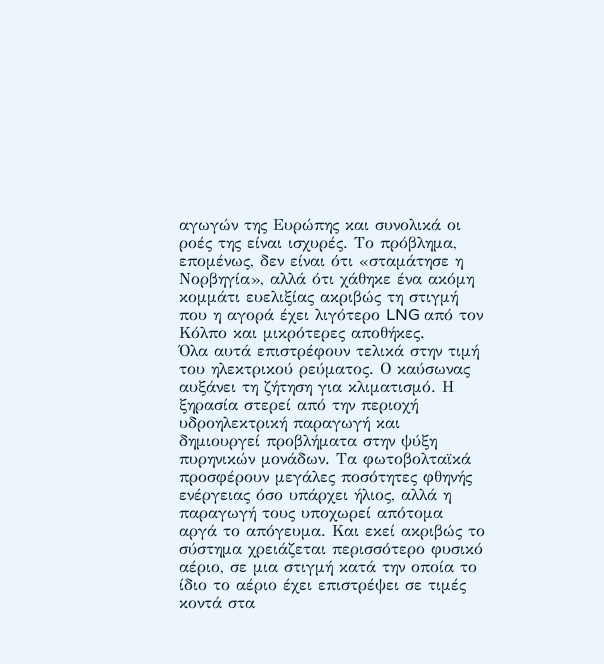αγωγών της Ευρώπης και συνολικά οι ροές της είναι ισχυρές. Το πρόβλημα, επομένως, δεν είναι ότι «σταμάτησε η Νορβηγία», αλλά ότι χάθηκε ένα ακόμη κομμάτι ευελιξίας ακριβώς τη στιγμή που η αγορά έχει λιγότερο LNG από τον Κόλπο και μικρότερες αποθήκες.
Όλα αυτά επιστρέφουν τελικά στην τιμή του ηλεκτρικού ρεύματος. Ο καύσωνας αυξάνει τη ζήτηση για κλιματισμό. Η ξηρασία στερεί από την περιοχή υδροηλεκτρική παραγωγή και δημιουργεί προβλήματα στην ψύξη πυρηνικών μονάδων. Τα φωτοβολταϊκά προσφέρουν μεγάλες ποσότητες φθηνής ενέργειας όσο υπάρχει ήλιος, αλλά η παραγωγή τους υποχωρεί απότομα αργά το απόγευμα. Και εκεί ακριβώς το σύστημα χρειάζεται περισσότερο φυσικό αέριο, σε μια στιγμή κατά την οποία το ίδιο το αέριο έχει επιστρέψει σε τιμές κοντά στα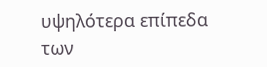υψηλότερα επίπεδα των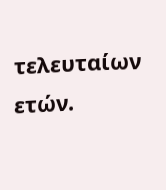τελευταίων ετών.